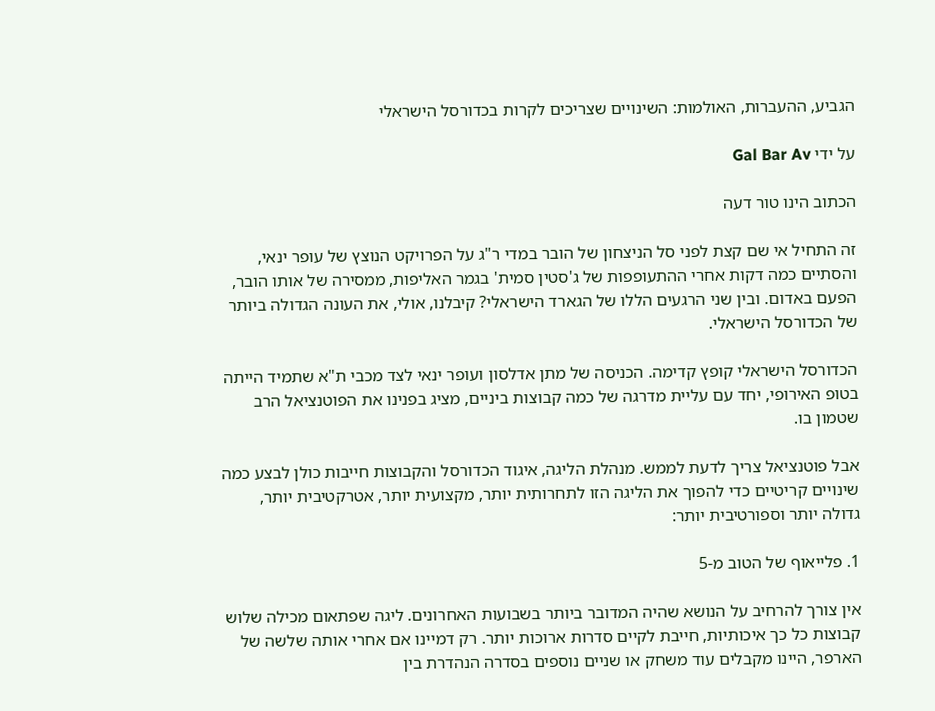הגביע, ההעברות, האולמות: השינויים שצריכים לקרות בכדורסל הישראלי

על ידי Gal Bar Av

הכתוב הינו טור דעה

זה התחיל אי שם קצת לפני סל הניצחון של הובר במדי ר"ג על הפרויקט הנוצץ של עופר ינאי, והסתיים כמה דקות אחרי ההתעופפות של ג'סטין סמית' בגמר האליפות, ממסירה של אותו הובר, הפעם באדום. ובין שני הרגעים הללו של הגארד הישראלי? קיבלנו, אולי, את העונה הגדולה ביותר של הכדורסל הישראלי.

הכדורסל הישראלי קופץ קדימה. הכניסה של מתן אדלסון ועופר ינאי לצד מכבי ת"א שתמיד הייתה בטופ האירופי, יחד עם עליית מדרגה של כמה קבוצות ביניים, מציג בפנינו את הפוטנציאל הרב שטמון בו.

אבל פוטנציאל צריך לדעת לממש. מנהלת הליגה, איגוד הכדורסל והקבוצות חייבות כולן לבצע כמה שינויים קריטיים כדי להפוך את הליגה הזו לתחרותית יותר, מקצועית יותר, אטרקטיבית יותר, גדולה יותר וספורטיבית יותר:

1. פלייאוף של הטוב מ-5

אין צורך להרחיב על הנושא שהיה המדובר ביותר בשבועות האחרונים. ליגה שפתאום מכילה שלוש קבוצות כל כך איכותיות, חייבת לקיים סדרות ארוכות יותר. רק דמיינו אם אחרי אותה שלשה של הארפר, היינו מקבלים עוד משחק או שניים נוספים בסדרה הנהדרת בין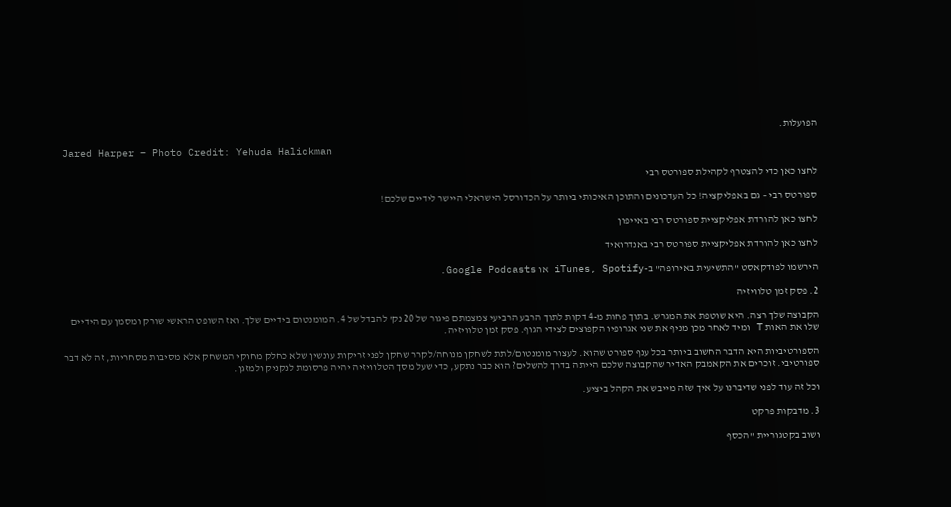הפועלות.

Jared Harper – Photo Credit: Yehuda Halickman

לחצו כאן כדי להצטרף לקהילת ספורטס רבי

ספורטס רבי – גם באפליקציה! כל העדכונים והתוכן האיכותי ביותר על הכדורסל הישראלי היישר לידיים שלכם!

לחצו כאן להורדת אפליקציית ספורטס רבי באייפון

לחצו כאן להורדת אפליקציית ספורטס רבי באנדרואיד

הירשמו לפודקאסט "התשיעית באירופה" ב-iTunes, Spotify או Google Podcasts.

2. פסק זמן טלוויזיה

הקבוצה שלך רצה. היא שוטפת את המגרש. בתוך פחות מ-4 דקות לתוך הרבע הרביעי צמצמתם פיגור של 20 נק' להבדל של 4. המומנטום בידיים שלך. ואז השופט הראשי שורק ומסמן עם הידיים שלו את האות T ומיד לאחר מכן מניף את שני אגרופיו הקפוצים לצידי הגוף. פסק זמן טלוויזיה.

הספורטיביות היא הדבר החשוב ביותר בכל ענף ספורט שהוא. לעצור מומנטום/לתת לשחקן מנוחה/לקרר שחקן לפני זריקות עונשין שלא כחלק מחוקי המשחק אלא מסיבות מסחריות, זה לא דבר ספורטיבי. זוכרים את הקאמבק האדיר שהקבוצה שלכם הייתה בדרך להשלים? הוא כבר נתקע, כדי שעל מסך הטלוויזיה יהיה פרסומת לנקניק ולמזגן.

וכל זה עוד לפני שדיברנו על איך שזה מייבש את הקהל ביציע.

3. מדבקות פרקט

ושוב בקטגוריית "הכסף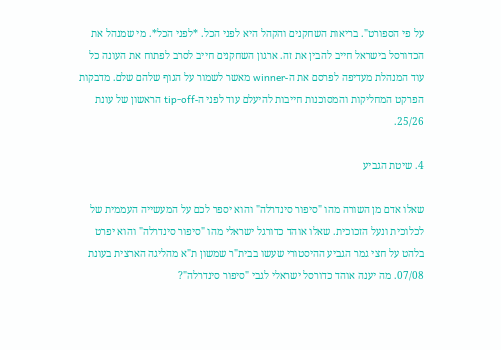על פי הספורט". בריאות השחקנים והקהל היא לפני הכל. *לפני הכל*. מי שמנהל את הכדורסל בישראל חייב להבין את זה. ארגון השחקנים חייב לסרב לפתוח את העונה כל עוד המנהלת מעדיפה לפרסם את ה-winner מאשר לשמור על הגוף שלהם שלם. מדבקות הפרקט המחליקות והמסוכנות חייבות להיעלם עוד לפני ה-tip-off הראשון של עונת 25/26.

4. שיטת הגביע

שאלו אדם מן השורה מהו "סיפור סינדרלה" והוא יספר לכם על המעשייה העממית של לכלוכית ונעל הזכוכית. שאלו אוהד כדורגל ישראלי מהו "סיפור סינדרלה" והוא יפרט בלהט על חצי גמר הגביע ההיסטורי שעשו בבית"ר שמשון ת"א מהליגה הארצית בעונת 07/08. מה יענה אוהד כדורסל ישראלי לגבי "סיפור סינדרלה"?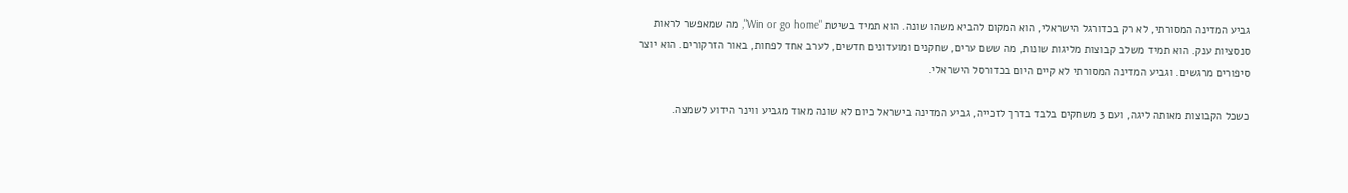גביע המדינה המסורתי, לא רק בכדורגל הישראלי, הוא המקום להביא משהו שונה. הוא תמיד בשיטת "Win or go home", מה שמאפשר לראות סנסציות ענק. הוא תמיד משלב קבוצות מליגות שונות, מה ששם ערים, שחקנים ומועדונים חדשים, לערב אחד לפחות, באור הזרקורים. הוא יוצר סיפורים מרגשים. וגביע המדינה המסורתי לא קיים היום בכדורסל הישראלי.

כשכל הקבוצות מאותה ליגה, ועם 3 משחקים בלבד בדרך לזכייה, גביע המדינה בישראל כיום לא שונה מאוד מגביע ווינר הידוע לשמצה.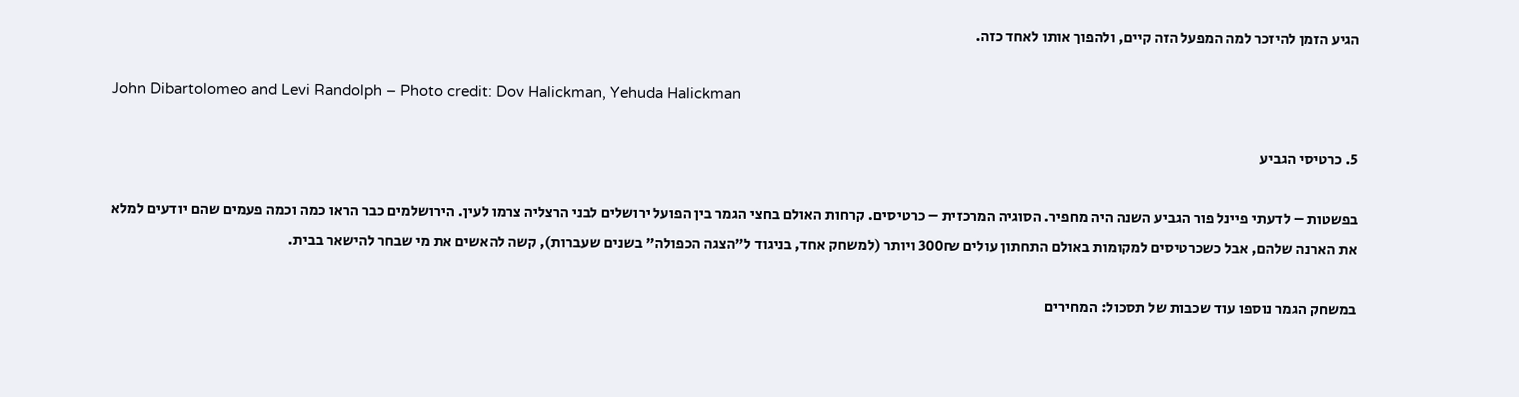הגיע הזמן להיזכר למה המפעל הזה קיים, ולהפוך אותו לאחד כזה.

John Dibartolomeo and Levi Randolph – Photo credit: Dov Halickman, Yehuda Halickman

5. כרטיסי הגביע

בפשטות – לדעתי פיינל פור הגביע השנה היה מחפיר. הסוגיה המרכזית – כרטיסים. קרחות האולם בחצי הגמר בין הפועל ירושלים לבני הרצליה צרמו לעין. הירושלמים כבר הראו כמה וכמה פעמים שהם יודעים למלא את הארנה שלהם, אבל כשכרטיסים למקומות באולם התחתון עולים 300₪ ויותר (למשחק אחד, בניגוד ל"הצגה הכפולה" בשנים שעברות), קשה להאשים את מי שבחר להישאר בבית.

במשחק הגמר נוספו עוד שכבות של תסכול: המחירים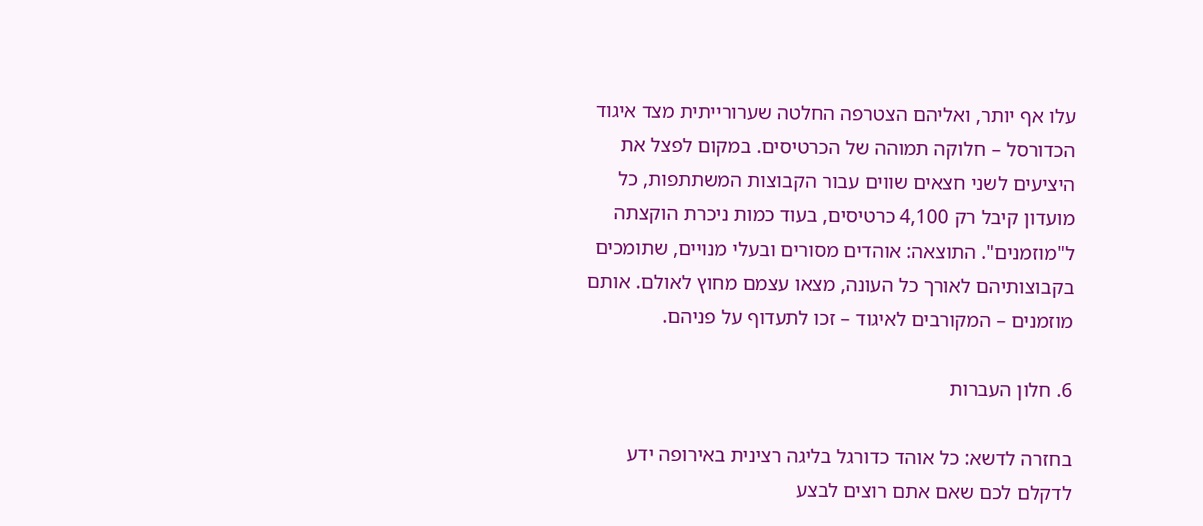עלו אף יותר, ואליהם הצטרפה החלטה שערורייתית מצד איגוד הכדורסל – חלוקה תמוהה של הכרטיסים. במקום לפצל את היציעים לשני חצאים שווים עבור הקבוצות המשתתפות, כל מועדון קיבל רק 4,100 כרטיסים, בעוד כמות ניכרת הוקצתה ל"מוזמנים". התוצאה: אוהדים מסורים ובעלי מנויים, שתומכים בקבוצותיהם לאורך כל העונה, מצאו עצמם מחוץ לאולם. אותם מוזמנים – המקורבים לאיגוד – זכו לתעדוף על פניהם.

6. חלון העברות

בחזרה לדשא: כל אוהד כדורגל בליגה רצינית באירופה ידע לדקלם לכם שאם אתם רוצים לבצע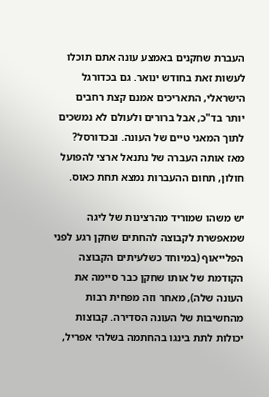העברת שחקנים באמצע עונה אתם תוכלו לעשות זאת בחודש ינואר. גם בכדורגל הישראלי, התאריכים אמנם קצת רחבים יותר בד"כ, אבל ברורים ולעולם לא נמשכים לתוך המאני טיים של העונה. ובכדורסל? מאז אותה העברה של נתנאל ארצי להפועל חולון, תחום ההעברות נמצא תחת כאוס.

יש משהו שמוריד מהרצינות של ליגה שמאפשרת לקבוצה להחתים שחקן רגע לפני הפלייאוף (במיוחד כשלעיתים הקבוצה הקודמת של אותו שחקן כבר סיימה את העונה שלה), מאחר וזה מפחית רבות מהחשיבות של העונה הסדירה. קבוצות יכולות לתת בינגו בהחתמה בשלהי אפריל,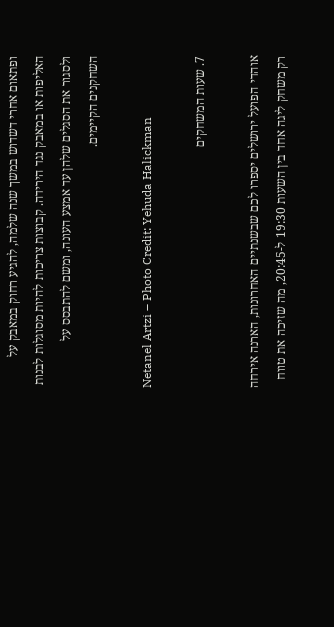ופתאום אחרי דשדוש במשך שנה שלמה, להגיע רחוק במאבק על האליפות או במאבק נגד הירידה. קבוצות צריכות להיות מסוגלות לבנות ולסגור את הסגלים שלהן עד אמצע העונה, ומשם להתבסס על השחקנים הקיימים.

Netanel Artzi – Photo Credit: Yehuda Halickman

7. שעות המשחקים

אוהדי הפועל ירושלים יספרו לכם שבשנתיים האחרונות, הארנה אירחה רק משחק ליגה אחד בין השעות 19:30 ל-20:45, מה שזיכה את טווח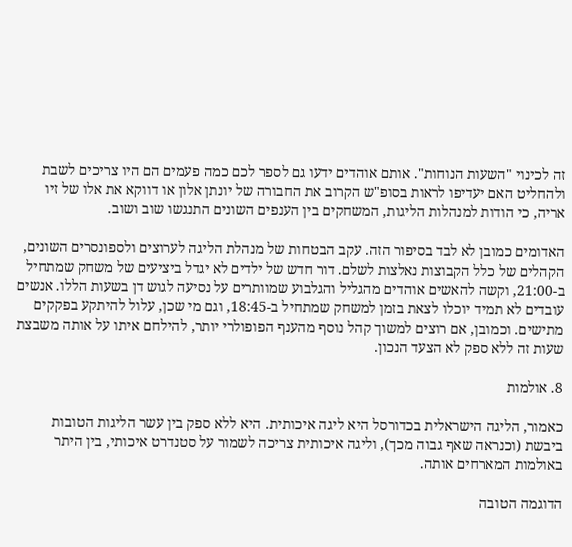זה לכינוי "השעות הנוחות". אותם אוהדים ידעו גם לספר לכם כמה פעמים הם היו צריכים לשבת ולהחליט האם יעדיפו לראות בסופ"ש הקרוב את החבורה של יונתן אלון או דווקא את אלו של זיו אריה, כי הודות למנהלות הליגות, המשחקים בין הענפים השונים התנגשו שוב ושוב.

האדומים כמובן לא לבד בסיפור הזה. עקב הבטחות של מנהלת הליגה לערוצים ולספונסרים השונים, הקהלים של כלל הקבוצות נאלצות לשלם. דור חדש של ילדים לא יגדל ביציעים של משחק שמתחיל ב-21:00, וקשה להאשים אוהדים מהגליל והגלבוע שמוותרים על נסיעה לגוש דן בשעות הללו. אנשים עובדים לא תמיד יוכלו לצאת בזמן למשחק שמתחיל ב-18:45, וגם מי שכן, עלול להיתקע בפקקים מתישים. וכמובן, אם רוצים למשוך קהל נוסף מהענף הפופולרי יותר, להילחם איתו על אותה משבצת שעות זה ללא ספק לא הצעד הנכון.

8. אולמות

כאמור, הליגה הישראלית בכדורסל היא ליגה איכותית. היא ללא ספק בין עשר הליגות הטובות ביבשת (וכנראה שאף גבוה מכך), וליגה איכותית צריכה לשמור על סטנדרט איכותי, בין היתר באולמות המארחים אותה.

הדוגמה הטובה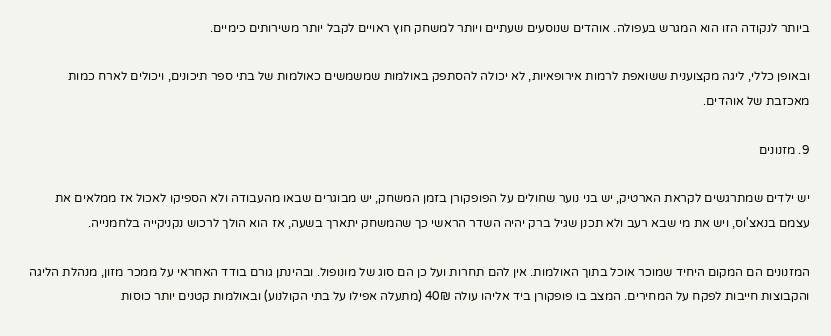ביותר לנקודה הזו הוא המגרש בעפולה. אוהדים שנוסעים שעתיים ויותר למשחק חוץ ראויים לקבל יותר משירותים כימיים.

ובאופן כללי, ליגה מקצוענית ששואפת לרמות אירופאיות, לא יכולה להסתפק באולמות שמשמשים כאולמות של בתי ספר תיכונים, ויכולים לארח כמות מאכזבת של אוהדים.

9. מזנונים

יש ילדים שמתרגשים לקראת הארטיק, יש בני נוער שחולים על הפופקורן בזמן המשחק, יש מבוגרים שבאו מהעבודה ולא הספיקו לאכול אז ממלאים את עצמם בנאצ'וס, ויש את מי שבא רעב ולא תכנן שגיל ברק יהיה השדר הראשי כך שהמשחק יתארך בשעה, אז הוא הולך לרכוש נקניקייה בלחמנייה.

המזנונים הם המקום היחיד שמוכר אוכל בתוך האולמות. אין להם תחרות ועל כן הם סוג של מונופול. ובהינתן גורם בודד האחראי על ממכר מזון, מנהלת הליגה והקבוצות חייבות לפקח על המחירים. המצב בו פופקורן ביד אליהו עולה 40₪ (מתעלה אפילו על בתי הקולנוע) ובאולמות קטנים יותר כוסות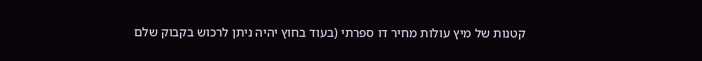קטנות של מיץ עולות מחיר דו ספרתי (בעוד בחוץ יהיה ניתן לרכוש בקבוק שלם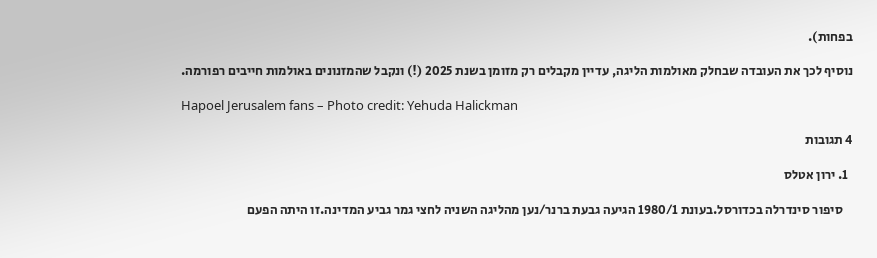בפחות).

נוסיף לכך את העובדה שבחלק מאולמות הליגה, עדיין מקבלים רק מזומן בשנת 2025 (!) ונקבל שהמזנונים באולמות חייבים רפורמה.

Hapoel Jerusalem fans – Photo credit: Yehuda Halickman

4 תגובות

  1. ירון אטלס

    סיפור סינדרלה בכדורסל.בעונת 1980/1 הגיעה גבעת ברנר/נען מהליגה השניה לחצי גמר גביע המדינה.זו היתה הפעם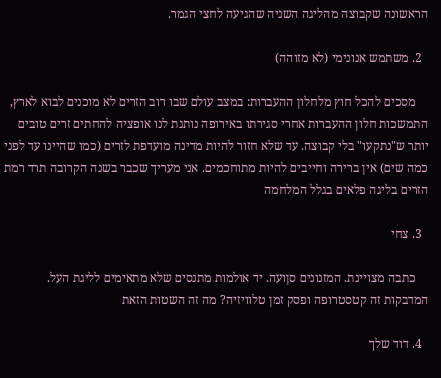הראשונה שקבוצה מהליגה השניה שהגיעה לחצי הגמר.

  2. משתמש אנונימי (לא מזוהה)

    מסכים להכל חוץ מלחלון ההעברות: במצב עולם שבו רוב הזרים לא מוכנים לבוא לארץ, התמשכות חלון ההעברות אחרי סגירתו באירופה נותנת לנו אופציה להחתים זרים טובים יותר ש"נתקעו" בלי קבוצה. עד שלא חזור להיות מדינה מועדפת לזרים (כמו שהיינו עד לפני כמה שים) אין ברירה וחייבים להיות מתוחכמים. אני מעריך שכבר בשנה הקרובה תרד רמת הזרים בליגה פלאים בגלל המלחמה

  3. צחי

    כתבה מצויינת. המזנונים סןועה. יד אולמות מתנסים שלא מתאימים לליגת העל. המדבקות זה קטסטרופה ופסק זמן טלוויזיה? מה זה השטות הזאת

  4. דוד שלך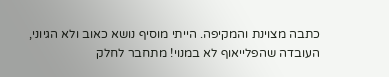כתבה מצוינת והמקיפה. הייתי מוסיף נושא כאוב ולא הגיוני, העובדה שהפלייאוף לא במנוי! מתחבר לחלק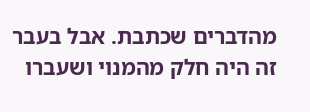מהדברים שכתבת. אבל בעבר זה היה חלק מהמנוי ושעברו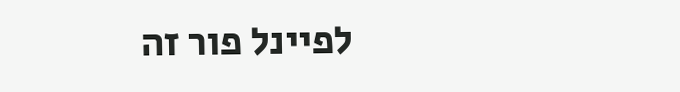לפיינל פור זה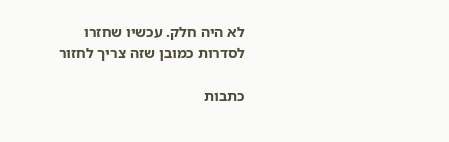לא היה חלק. עכשיו שחזרו לסדרות כמובן שזה צריך לחזור

כתבות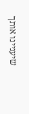שיעניינו אותך